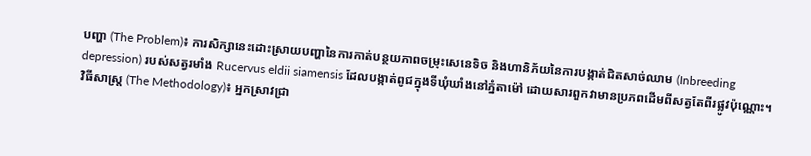បញ្ហា (The Problem)៖ ការសិក្សានេះដោះស្រាយបញ្ហានៃការកាត់បន្ថយភាពចម្រុះសេនេទិច និងហានិភ័យនៃការបង្កាត់ជិតសាច់ឈាម (Inbreeding depression) របស់សត្វរមាំង Rucervus eldii siamensis ដែលបង្កាត់ពូជក្នុងទីឃុំឃាំងនៅភ្នំតាម៉ៅ ដោយសារពួកវាមានប្រភពដើមពីសត្វតែពីរផ្លូវប៉ុណ្ណោះ។
វិធីសាស្ត្រ (The Methodology)៖ អ្នកស្រាវជ្រា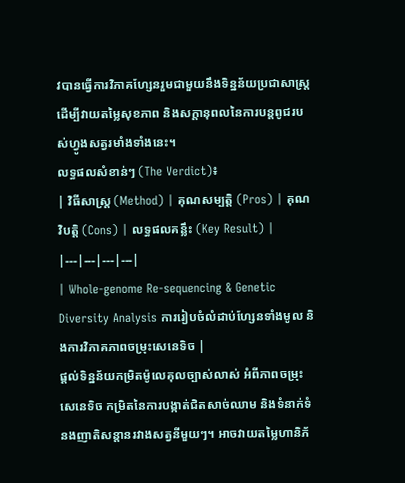វបានធ្វើការវិភាគហ្សែនរួមជាមួយនឹងទិន្នន័យប្រជាសាស្ត្រ ដើម្បីវាយតម្លៃសុខភាព និងសក្តានុពលនៃការបន្តពូជរបស់ហ្វូងសត្វរមាំងទាំងនេះ។
លទ្ធផលសំខាន់ៗ (The Verdict)៖
| វិធីសាស្ត្រ (Method) | គុណសម្បត្តិ (Pros) | គុណវិបត្តិ (Cons) | លទ្ធផលគន្លឹះ (Key Result) |
|---|---|---|---|
| Whole-genome Re-sequencing & Genetic Diversity Analysis ការរៀបចំលំដាប់ហ្សែនទាំងមូល និងការវិភាគភាពចម្រុះសេនេទិច |
ផ្តល់ទិន្នន័យកម្រិតម៉ូលេគុលច្បាស់លាស់ អំពីភាពចម្រុះសេនេទិច កម្រិតនៃការបង្កាត់ជិតសាច់ឈាម និងទំនាក់ទំនងញាតិសន្តានរវាងសត្វនីមួយៗ។ អាចវាយតម្លៃហានិភ័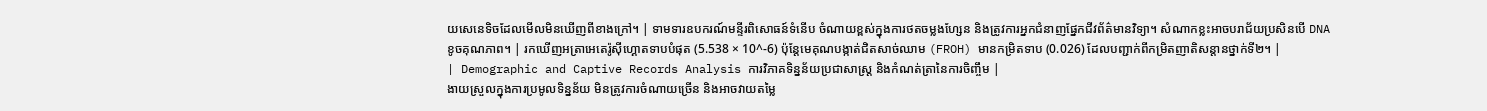យសេនេទិចដែលមើលមិនឃើញពីខាងក្រៅ។ | ទាមទារឧបករណ៍មន្ទីរពិសោធន៍ទំនើប ចំណាយខ្ពស់ក្នុងការថតចម្លងហ្សែន និងត្រូវការអ្នកជំនាញផ្នែកជីវព័ត៌មានវិទ្យា។ សំណាកខ្លះអាចបរាជ័យប្រសិនបើ DNA ខូចគុណភាព។ | រកឃើញអត្រាអេតេរ៉ូស៊ីហ្គោតទាបបំផុត (5.538 × 10^-6) ប៉ុន្តែមេគុណបង្កាត់ជិតសាច់ឈាម (FROH) មានកម្រិតទាប (0.026) ដែលបញ្ជាក់ពីកម្រិតញាតិសន្តានថ្នាក់ទី២។ |
| Demographic and Captive Records Analysis ការវិភាគទិន្នន័យប្រជាសាស្ត្រ និងកំណត់ត្រានៃការចិញ្ចឹម |
ងាយស្រួលក្នុងការប្រមូលទិន្នន័យ មិនត្រូវការចំណាយច្រើន និងអាចវាយតម្លៃ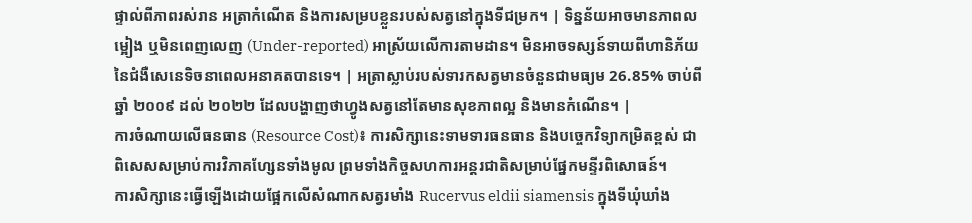ផ្ទាល់ពីភាពរស់រាន អត្រាកំណើត និងការសម្របខ្លួនរបស់សត្វនៅក្នុងទីជម្រក។ | ទិន្នន័យអាចមានភាពលម្អៀង ឬមិនពេញលេញ (Under-reported) អាស្រ័យលើការតាមដាន។ មិនអាចទស្សន៍ទាយពីហានិភ័យនៃជំងឺសេនេទិចនាពេលអនាគតបានទេ។ | អត្រាស្លាប់របស់ទារកសត្វមានចំនួនជាមធ្យម 26.85% ចាប់ពីឆ្នាំ ២០០៩ ដល់ ២០២២ ដែលបង្ហាញថាហ្វូងសត្វនៅតែមានសុខភាពល្អ និងមានកំណើន។ |
ការចំណាយលើធនធាន (Resource Cost)៖ ការសិក្សានេះទាមទារធនធាន និងបច្ចេកវិទ្យាកម្រិតខ្ពស់ ជាពិសេសសម្រាប់ការវិភាគហ្សែនទាំងមូល ព្រមទាំងកិច្ចសហការអន្តរជាតិសម្រាប់ផ្នែកមន្ទីរពិសោធន៍។
ការសិក្សានេះធ្វើឡើងដោយផ្អែកលើសំណាកសត្វរមាំង Rucervus eldii siamensis ក្នុងទីឃុំឃាំង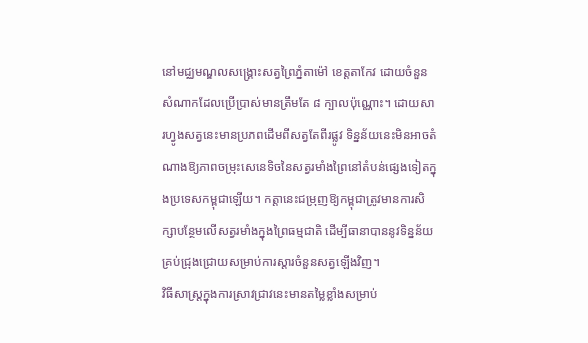នៅមជ្ឈមណ្ឌលសង្គ្រោះសត្វព្រៃភ្នំតាម៉ៅ ខេត្តតាកែវ ដោយចំនួនសំណាកដែលប្រើប្រាស់មានត្រឹមតែ ៨ ក្បាលប៉ុណ្ណោះ។ ដោយសារហ្វូងសត្វនេះមានប្រភពដើមពីសត្វតែពីរផ្លូវ ទិន្នន័យនេះមិនអាចតំណាងឱ្យភាពចម្រុះសេនេទិចនៃសត្វរមាំងព្រៃនៅតំបន់ផ្សេងទៀតក្នុងប្រទេសកម្ពុជាឡើយ។ កត្តានេះជម្រុញឱ្យកម្ពុជាត្រូវមានការសិក្សាបន្ថែមលើសត្វរមាំងក្នុងព្រៃធម្មជាតិ ដើម្បីធានាបាននូវទិន្នន័យគ្រប់ជ្រុងជ្រោយសម្រាប់ការស្តារចំនួនសត្វឡើងវិញ។
វិធីសាស្ត្រក្នុងការស្រាវជ្រាវនេះមានតម្លៃខ្លាំងសម្រាប់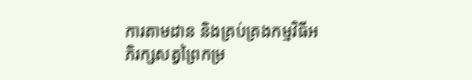ការតាមដាន និងគ្រប់គ្រងកម្មវិធីអភិរក្សសត្វព្រៃកម្រ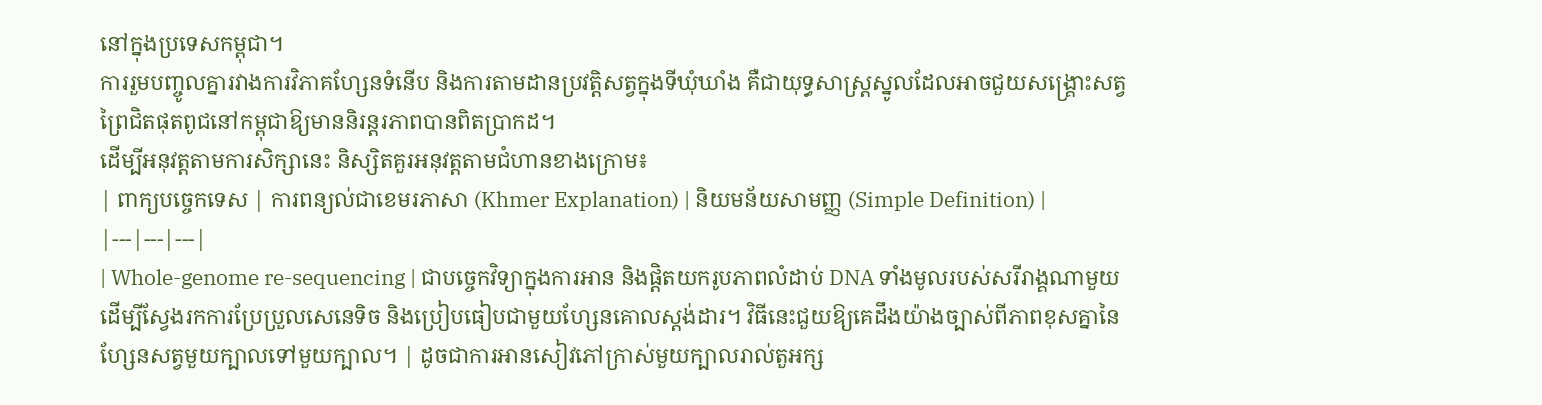នៅក្នុងប្រទេសកម្ពុជា។
ការរួមបញ្ចូលគ្នារវាងការវិភាគហ្សែនទំនើប និងការតាមដានប្រវត្តិសត្វក្នុងទីឃុំឃាំង គឺជាយុទ្ធសាស្ត្រស្នូលដែលអាចជួយសង្គ្រោះសត្វព្រៃជិតផុតពូជនៅកម្ពុជាឱ្យមាននិរន្តរភាពបានពិតប្រាកដ។
ដើម្បីអនុវត្តតាមការសិក្សានេះ និស្សិតគួរអនុវត្តតាមជំហានខាងក្រោម៖
| ពាក្យបច្ចេកទេស | ការពន្យល់ជាខេមរភាសា (Khmer Explanation) | និយមន័យសាមញ្ញ (Simple Definition) |
|---|---|---|
| Whole-genome re-sequencing | ជាបច្ចេកវិទ្យាក្នុងការអាន និងផ្តិតយករូបភាពលំដាប់ DNA ទាំងមូលរបស់សរីរាង្គណាមួយ ដើម្បីស្វែងរកការប្រែប្រួលសេនេទិច និងប្រៀបធៀបជាមួយហ្សែនគោលស្តង់ដារ។ វិធីនេះជួយឱ្យគេដឹងយ៉ាងច្បាស់ពីភាពខុសគ្នានៃហ្សែនសត្វមួយក្បាលទៅមួយក្បាល។ | ដូចជាការអានសៀវភៅក្រាស់មួយក្បាលរាល់តួអក្ស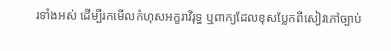រទាំងអស់ ដើម្បីរកមើលកំហុសអក្ខរាវិរុទ្ធ ឬពាក្យដែលខុសប្លែកពីសៀវភៅច្បាប់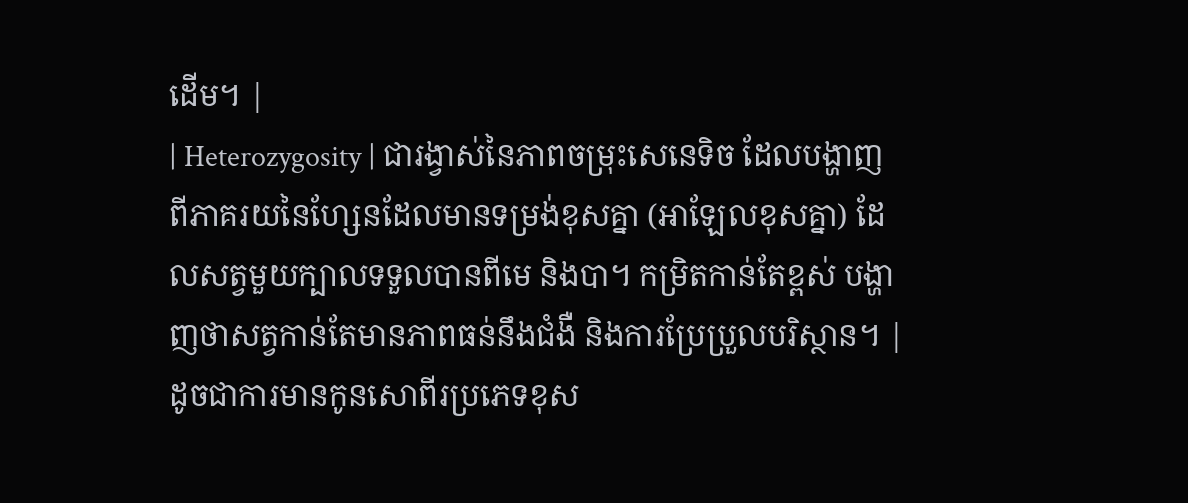ដើម។ |
| Heterozygosity | ជារង្វាស់នៃភាពចម្រុះសេនេទិច ដែលបង្ហាញពីភាគរយនៃហ្សែនដែលមានទម្រង់ខុសគ្នា (អាឡែលខុសគ្នា) ដែលសត្វមួយក្បាលទទួលបានពីមេ និងបា។ កម្រិតកាន់តែខ្ពស់ បង្ហាញថាសត្វកាន់តែមានភាពធន់នឹងជំងឺ និងការប្រែប្រួលបរិស្ថាន។ | ដូចជាការមានកូនសោពីរប្រភេទខុស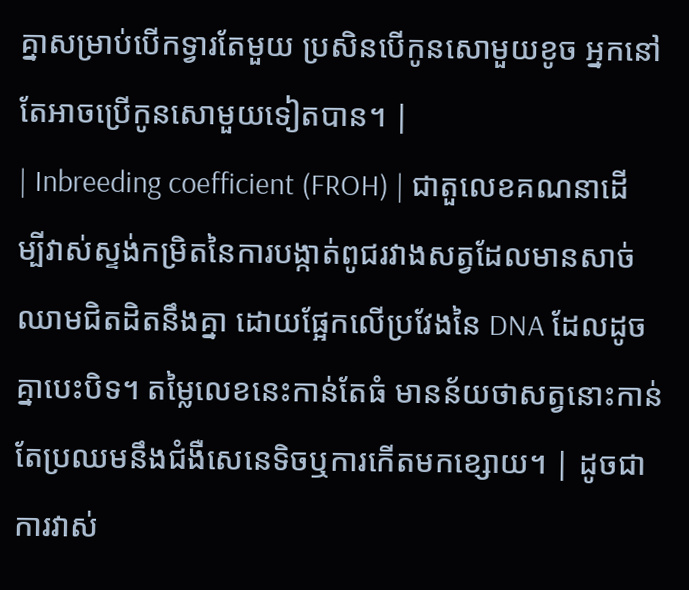គ្នាសម្រាប់បើកទ្វារតែមួយ ប្រសិនបើកូនសោមួយខូច អ្នកនៅតែអាចប្រើកូនសោមួយទៀតបាន។ |
| Inbreeding coefficient (FROH) | ជាតួលេខគណនាដើម្បីវាស់ស្ទង់កម្រិតនៃការបង្កាត់ពូជរវាងសត្វដែលមានសាច់ឈាមជិតដិតនឹងគ្នា ដោយផ្អែកលើប្រវែងនៃ DNA ដែលដូចគ្នាបេះបិទ។ តម្លៃលេខនេះកាន់តែធំ មានន័យថាសត្វនោះកាន់តែប្រឈមនឹងជំងឺសេនេទិចឬការកើតមកខ្សោយ។ | ដូចជាការវាស់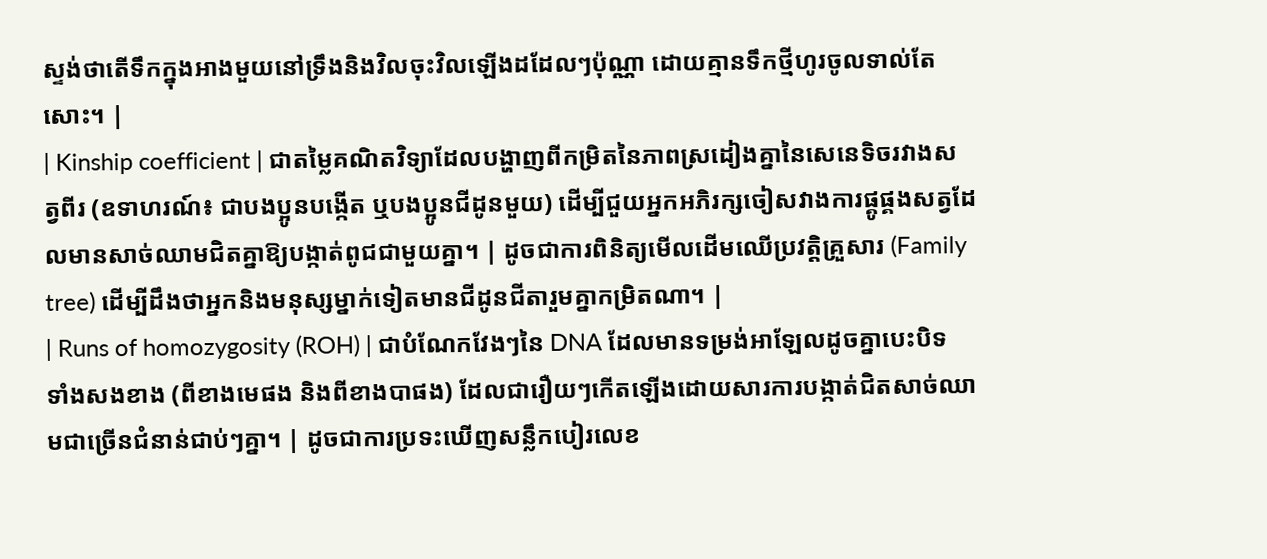ស្ទង់ថាតើទឹកក្នុងអាងមួយនៅទ្រឹងនិងវិលចុះវិលឡើងដដែលៗប៉ុណ្ណា ដោយគ្មានទឹកថ្មីហូរចូលទាល់តែសោះ។ |
| Kinship coefficient | ជាតម្លៃគណិតវិទ្យាដែលបង្ហាញពីកម្រិតនៃភាពស្រដៀងគ្នានៃសេនេទិចរវាងសត្វពីរ (ឧទាហរណ៍៖ ជាបងប្អូនបង្កើត ឬបងប្អូនជីដូនមួយ) ដើម្បីជួយអ្នកអភិរក្សចៀសវាងការផ្គូផ្គងសត្វដែលមានសាច់ឈាមជិតគ្នាឱ្យបង្កាត់ពូជជាមួយគ្នា។ | ដូចជាការពិនិត្យមើលដើមឈើប្រវត្តិគ្រួសារ (Family tree) ដើម្បីដឹងថាអ្នកនិងមនុស្សម្នាក់ទៀតមានជីដូនជីតារួមគ្នាកម្រិតណា។ |
| Runs of homozygosity (ROH) | ជាបំណែកវែងៗនៃ DNA ដែលមានទម្រង់អាឡែលដូចគ្នាបេះបិទទាំងសងខាង (ពីខាងមេផង និងពីខាងបាផង) ដែលជារឿយៗកើតឡើងដោយសារការបង្កាត់ជិតសាច់ឈាមជាច្រើនជំនាន់ជាប់ៗគ្នា។ | ដូចជាការប្រទះឃើញសន្លឹកបៀរលេខ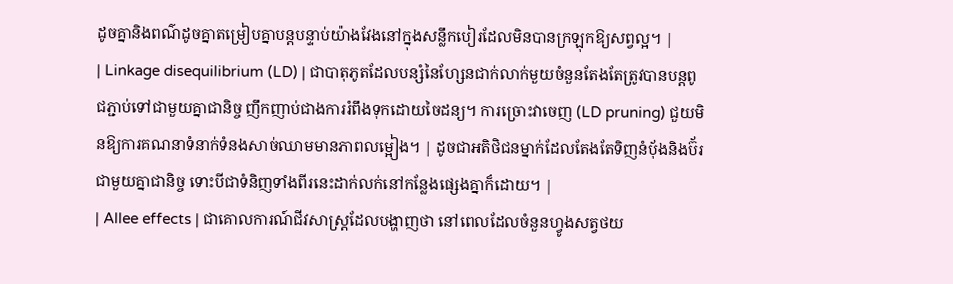ដូចគ្នានិងពណ៌ដូចគ្នាតម្រៀបគ្នាបន្តបន្ទាប់យ៉ាងវែងនៅក្នុងសន្លឹកបៀរដែលមិនបានក្រឡុកឱ្យសព្វល្អ។ |
| Linkage disequilibrium (LD) | ជាបាតុភូតដែលបន្សំនៃហ្សែនជាក់លាក់មួយចំនួនតែងតែត្រូវបានបន្តពូជភ្ជាប់ទៅជាមួយគ្នាជានិច្ច ញឹកញាប់ជាងការរំពឹងទុកដោយចៃដន្យ។ ការច្រោះវាចេញ (LD pruning) ជួយមិនឱ្យការគណនាទំនាក់ទំនងសាច់ឈាមមានភាពលម្អៀង។ | ដូចជាអតិថិជនម្នាក់ដែលតែងតែទិញនំប៉័ងនិងប៊័រជាមួយគ្នាជានិច្ច ទោះបីជាទំនិញទាំងពីរនេះដាក់លក់នៅកន្លែងផ្សេងគ្នាក៏ដោយ។ |
| Allee effects | ជាគោលការណ៍ជីវសាស្ត្រដែលបង្ហាញថា នៅពេលដែលចំនួនហ្វូងសត្វថយ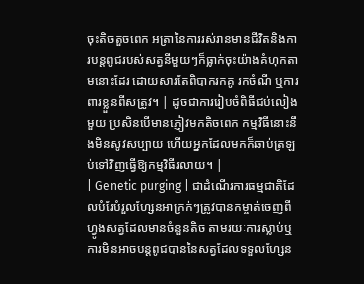ចុះតិចតួចពេក អត្រានៃការរស់រានមានជីវិតនិងការបន្តពូជរបស់សត្វនីមួយៗក៏ធ្លាក់ចុះយ៉ាងគំហុកតាមនោះដែរ ដោយសារតែពិបាករកគូ រកចំណី ឬការពារខ្លួនពីសត្រូវ។ | ដូចជាការរៀបចំពិធីជប់លៀងមួយ ប្រសិនបើមានភ្ញៀវមកតិចពេក កម្មវិធីនោះនឹងមិនសូវសប្បាយ ហើយអ្នកដែលមកក៏ឆាប់ត្រឡប់ទៅវិញធ្វើឱ្យកម្មវិធីរលាយ។ |
| Genetic purging | ជាដំណើរការធម្មជាតិដែលបំរែបំរួលហ្សែនអាក្រក់ៗត្រូវបានកម្ចាត់ចេញពីហ្វូងសត្វដែលមានចំនួនតិច តាមរយៈការស្លាប់ឬការមិនអាចបន្តពូជបាននៃសត្វដែលទទួលហ្សែន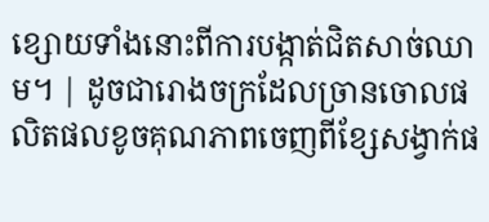ខ្សោយទាំងនោះពីការបង្កាត់ជិតសាច់ឈាម។ | ដូចជារោងចក្រដែលច្រានចោលផលិតផលខូចគុណភាពចេញពីខ្សែសង្វាក់ផ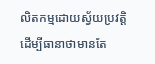លិតកម្មដោយស្វ័យប្រវត្តិ ដើម្បីធានាថាមានតែ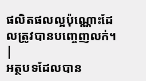ផលិតផលល្អប៉ុណ្ណោះដែលត្រូវបានបញ្ចេញលក់។ |
អត្ថបទដែលបាន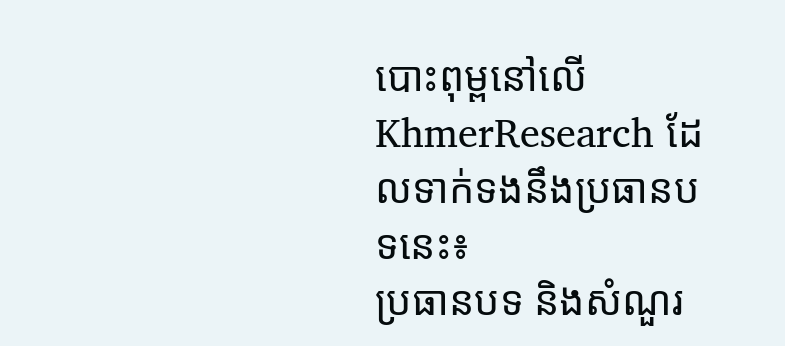បោះពុម្ពនៅលើ KhmerResearch ដែលទាក់ទងនឹងប្រធានបទនេះ៖
ប្រធានបទ និងសំណួរ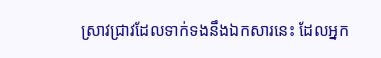ស្រាវជ្រាវដែលទាក់ទងនឹងឯកសារនេះ ដែលអ្នក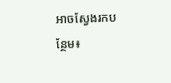អាចស្វែងរកបន្ថែម៖